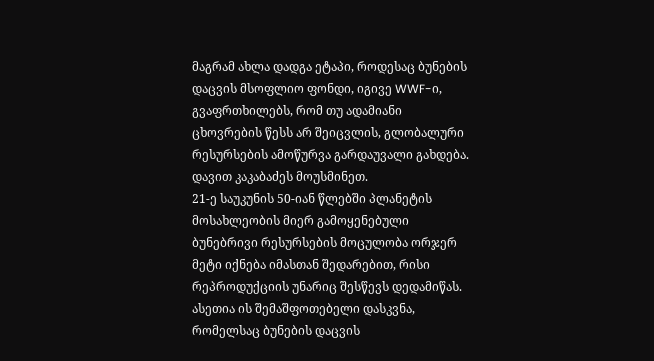მაგრამ ახლა დადგა ეტაპი, როდესაც ბუნების დაცვის მსოფლიო ფონდი, იგივე WWF-ი, გვაფრთხილებს, რომ თუ ადამიანი ცხოვრების წესს არ შეიცვლის, გლობალური რესურსების ამოწურვა გარდაუვალი გახდება. დავით კაკაბაძეს მოუსმინეთ.
21-ე საუკუნის 50-იან წლებში პლანეტის მოსახლეობის მიერ გამოყენებული ბუნებრივი რესურსების მოცულობა ორჯერ მეტი იქნება იმასთან შედარებით, რისი რეპროდუქციის უნარიც შესწევს დედამიწას. ასეთია ის შემაშფოთებელი დასკვნა, რომელსაც ბუნების დაცვის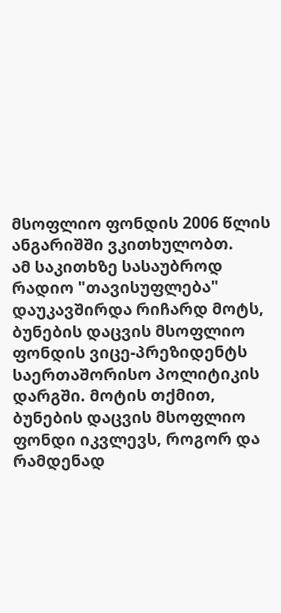მსოფლიო ფონდის 2006 წლის ანგარიშში ვკითხულობთ.
ამ საკითხზე სასაუბროდ რადიო "თავისუფლება" დაუკავშირდა რიჩარდ მოტს, ბუნების დაცვის მსოფლიო ფონდის ვიცე-პრეზიდენტს საერთაშორისო პოლიტიკის დარგში. მოტის თქმით, ბუნების დაცვის მსოფლიო ფონდი იკვლევს, როგორ და რამდენად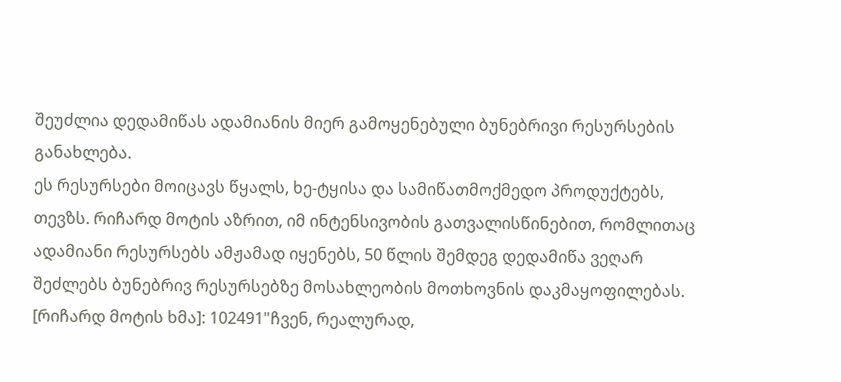შეუძლია დედამიწას ადამიანის მიერ გამოყენებული ბუნებრივი რესურსების განახლება.
ეს რესურსები მოიცავს წყალს, ხე-ტყისა და სამიწათმოქმედო პროდუქტებს, თევზს. რიჩარდ მოტის აზრით, იმ ინტენსივობის გათვალისწინებით, რომლითაც ადამიანი რესურსებს ამჟამად იყენებს, 50 წლის შემდეგ დედამიწა ვეღარ შეძლებს ბუნებრივ რესურსებზე მოსახლეობის მოთხოვნის დაკმაყოფილებას.
[რიჩარდ მოტის ხმა]: 102491"ჩვენ, რეალურად,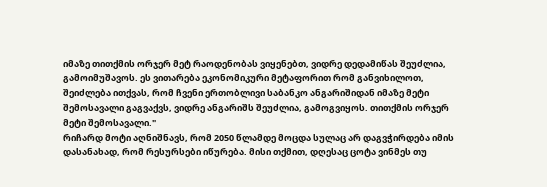იმაზე თითქმის ორჯერ მეტ რაოდენობას ვიყენებთ, ვიდრე დედამიწას შეუძლია, გამოიმუშავოს. ეს ვითარება ეკონომიკური მეტაფორით რომ განვიხილოთ, შეიძლება ითქვას, რომ ჩვენი ერთობლივი საბანკო ანგარიშიდან იმაზე მეტი შემოსავალი გაგვაქვს, ვიდრე ანგარიშს შეუძლია, გამოგვიყოს. თითქმის ორჯერ მეტი შემოსავალი."
რიჩარდ მოტი აღნიშნავს, რომ 2050 წლამდე მოცდა სულაც არ დაგვჭირდება იმის დასანახად, რომ რესურსები იწურება. მისი თქმით, დღესაც ცოტა ვინმეს თუ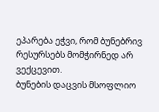ეპარება ეჭვი, რომ ბუნებრივ რესურსებს მომჭირნედ არ ვექცევით.
ბუნების დაცვის მსოფლიო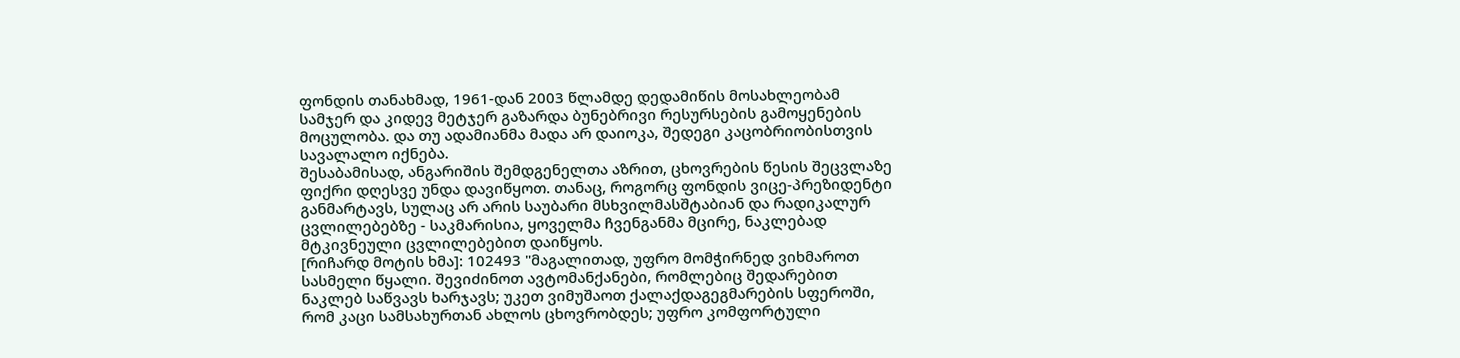ფონდის თანახმად, 1961-დან 2003 წლამდე დედამიწის მოსახლეობამ სამჯერ და კიდევ მეტჯერ გაზარდა ბუნებრივი რესურსების გამოყენების მოცულობა. და თუ ადამიანმა მადა არ დაიოკა, შედეგი კაცობრიობისთვის სავალალო იქნება.
შესაბამისად, ანგარიშის შემდგენელთა აზრით, ცხოვრების წესის შეცვლაზე ფიქრი დღესვე უნდა დავიწყოთ. თანაც, როგორც ფონდის ვიცე-პრეზიდენტი განმარტავს, სულაც არ არის საუბარი მსხვილმასშტაბიან და რადიკალურ ცვლილებებზე - საკმარისია, ყოველმა ჩვენგანმა მცირე, ნაკლებად მტკივნეული ცვლილებებით დაიწყოს.
[რიჩარდ მოტის ხმა]: 102493 "მაგალითად, უფრო მომჭირნედ ვიხმაროთ სასმელი წყალი. შევიძინოთ ავტომანქანები, რომლებიც შედარებით ნაკლებ საწვავს ხარჯავს; უკეთ ვიმუშაოთ ქალაქდაგეგმარების სფეროში, რომ კაცი სამსახურთან ახლოს ცხოვრობდეს; უფრო კომფორტული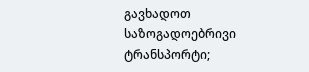გავხადოთ საზოგადოებრივი ტრანსპორტი;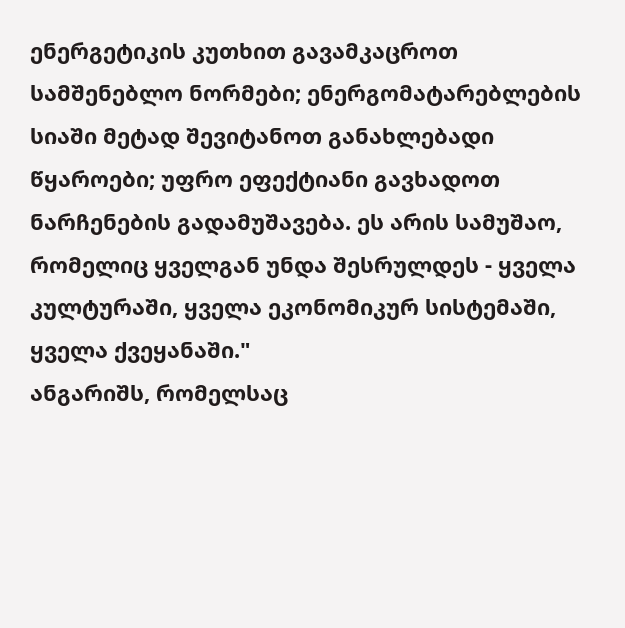ენერგეტიკის კუთხით გავამკაცროთ სამშენებლო ნორმები; ენერგომატარებლების სიაში მეტად შევიტანოთ განახლებადი წყაროები; უფრო ეფექტიანი გავხადოთ ნარჩენების გადამუშავება. ეს არის სამუშაო, რომელიც ყველგან უნდა შესრულდეს - ყველა კულტურაში, ყველა ეკონომიკურ სისტემაში, ყველა ქვეყანაში."
ანგარიშს, რომელსაც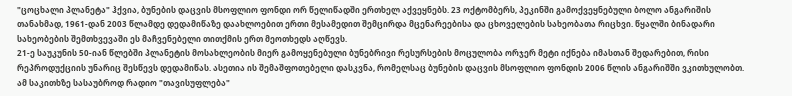"ცოცხალი პლანეტა" ჰქვია, ბუნების დაცვის მსოფლიო ფონდი ორ წელიწადში ერთხელ აქვეყნებს. 23 ოქტომბერს, პეკინში გამოქვეყნებული ბოლო ანგარიშის თანახმად, 1961-დან 2003 წლამდე დედამიწაზე დაახლოებით ერთი მესამედით შემცირდა მცენარეებისა და ცხოველების სახეობათა რიცხვი. წყალში ბინადარი სახეობების შემთხვევაში ეს მაჩვენებელი თითქმის ერთ მეოთხედს აღწევს.
21-ე საუკუნის 50-იან წლებში პლანეტის მოსახლეობის მიერ გამოყენებული ბუნებრივი რესურსების მოცულობა ორჯერ მეტი იქნება იმასთან შედარებით, რისი რეპროდუქციის უნარიც შესწევს დედამიწას. ასეთია ის შემაშფოთებელი დასკვნა, რომელსაც ბუნების დაცვის მსოფლიო ფონდის 2006 წლის ანგარიშში ვკითხულობთ.
ამ საკითხზე სასაუბროდ რადიო "თავისუფლება"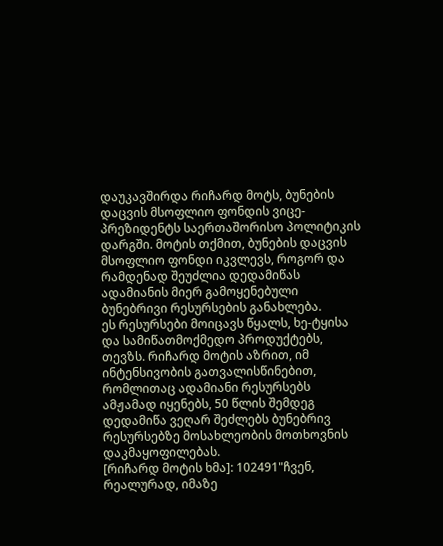დაუკავშირდა რიჩარდ მოტს, ბუნების დაცვის მსოფლიო ფონდის ვიცე-პრეზიდენტს საერთაშორისო პოლიტიკის დარგში. მოტის თქმით, ბუნების დაცვის მსოფლიო ფონდი იკვლევს, როგორ და რამდენად შეუძლია დედამიწას ადამიანის მიერ გამოყენებული ბუნებრივი რესურსების განახლება.
ეს რესურსები მოიცავს წყალს, ხე-ტყისა და სამიწათმოქმედო პროდუქტებს, თევზს. რიჩარდ მოტის აზრით, იმ ინტენსივობის გათვალისწინებით, რომლითაც ადამიანი რესურსებს ამჟამად იყენებს, 50 წლის შემდეგ დედამიწა ვეღარ შეძლებს ბუნებრივ რესურსებზე მოსახლეობის მოთხოვნის დაკმაყოფილებას.
[რიჩარდ მოტის ხმა]: 102491"ჩვენ, რეალურად, იმაზე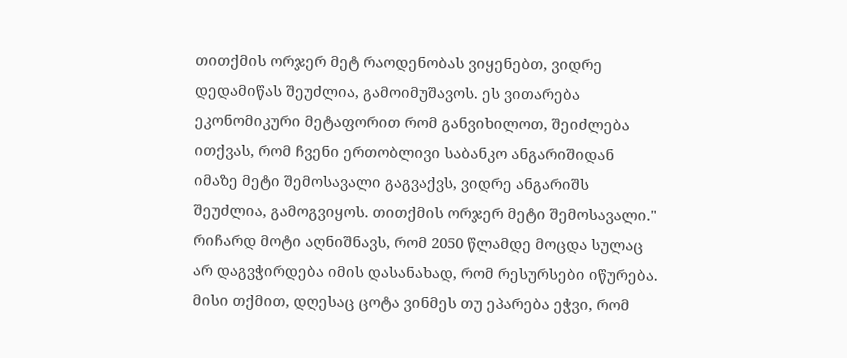თითქმის ორჯერ მეტ რაოდენობას ვიყენებთ, ვიდრე დედამიწას შეუძლია, გამოიმუშავოს. ეს ვითარება ეკონომიკური მეტაფორით რომ განვიხილოთ, შეიძლება ითქვას, რომ ჩვენი ერთობლივი საბანკო ანგარიშიდან იმაზე მეტი შემოსავალი გაგვაქვს, ვიდრე ანგარიშს შეუძლია, გამოგვიყოს. თითქმის ორჯერ მეტი შემოსავალი."
რიჩარდ მოტი აღნიშნავს, რომ 2050 წლამდე მოცდა სულაც არ დაგვჭირდება იმის დასანახად, რომ რესურსები იწურება. მისი თქმით, დღესაც ცოტა ვინმეს თუ ეპარება ეჭვი, რომ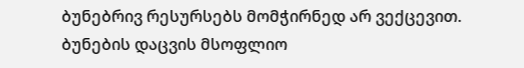ბუნებრივ რესურსებს მომჭირნედ არ ვექცევით.
ბუნების დაცვის მსოფლიო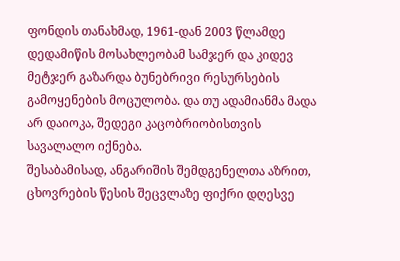ფონდის თანახმად, 1961-დან 2003 წლამდე დედამიწის მოსახლეობამ სამჯერ და კიდევ მეტჯერ გაზარდა ბუნებრივი რესურსების გამოყენების მოცულობა. და თუ ადამიანმა მადა არ დაიოკა, შედეგი კაცობრიობისთვის სავალალო იქნება.
შესაბამისად, ანგარიშის შემდგენელთა აზრით, ცხოვრების წესის შეცვლაზე ფიქრი დღესვე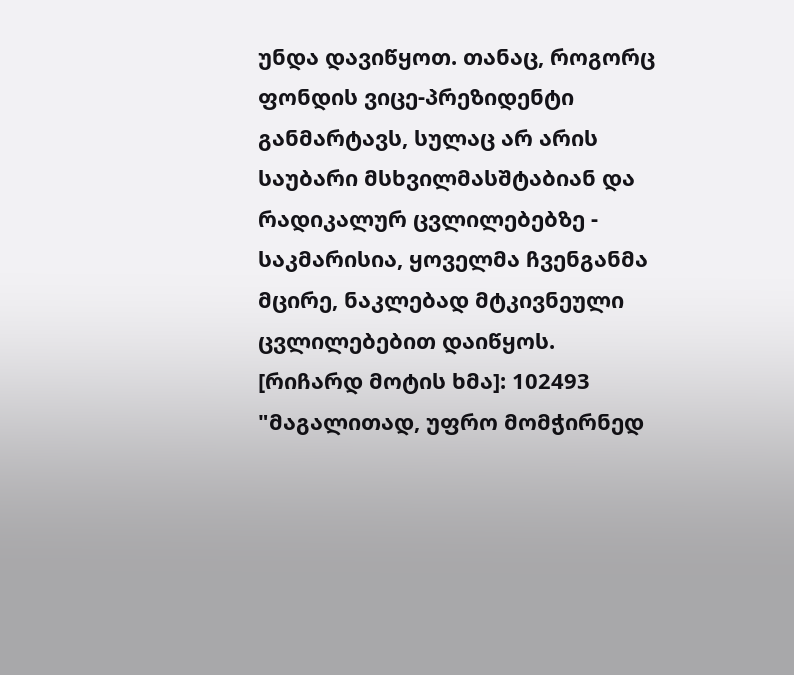უნდა დავიწყოთ. თანაც, როგორც ფონდის ვიცე-პრეზიდენტი განმარტავს, სულაც არ არის საუბარი მსხვილმასშტაბიან და რადიკალურ ცვლილებებზე - საკმარისია, ყოველმა ჩვენგანმა მცირე, ნაკლებად მტკივნეული ცვლილებებით დაიწყოს.
[რიჩარდ მოტის ხმა]: 102493 "მაგალითად, უფრო მომჭირნედ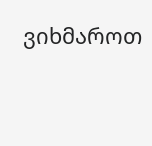ვიხმაროთ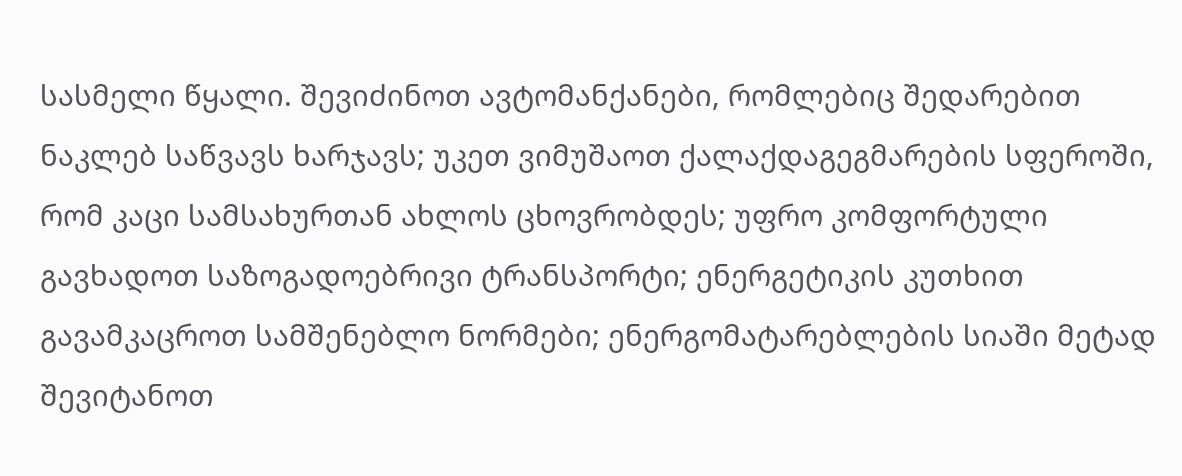სასმელი წყალი. შევიძინოთ ავტომანქანები, რომლებიც შედარებით ნაკლებ საწვავს ხარჯავს; უკეთ ვიმუშაოთ ქალაქდაგეგმარების სფეროში, რომ კაცი სამსახურთან ახლოს ცხოვრობდეს; უფრო კომფორტული გავხადოთ საზოგადოებრივი ტრანსპორტი; ენერგეტიკის კუთხით გავამკაცროთ სამშენებლო ნორმები; ენერგომატარებლების სიაში მეტად შევიტანოთ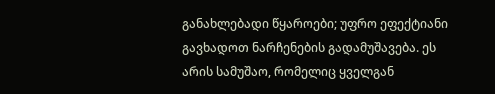განახლებადი წყაროები; უფრო ეფექტიანი გავხადოთ ნარჩენების გადამუშავება. ეს არის სამუშაო, რომელიც ყველგან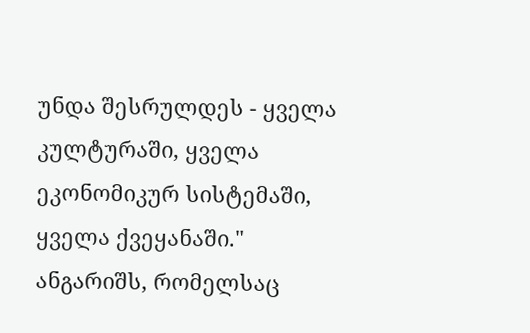უნდა შესრულდეს - ყველა კულტურაში, ყველა ეკონომიკურ სისტემაში, ყველა ქვეყანაში."
ანგარიშს, რომელსაც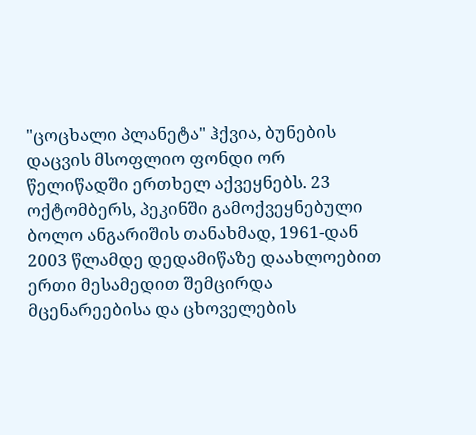"ცოცხალი პლანეტა" ჰქვია, ბუნების დაცვის მსოფლიო ფონდი ორ წელიწადში ერთხელ აქვეყნებს. 23 ოქტომბერს, პეკინში გამოქვეყნებული ბოლო ანგარიშის თანახმად, 1961-დან 2003 წლამდე დედამიწაზე დაახლოებით ერთი მესამედით შემცირდა მცენარეებისა და ცხოველების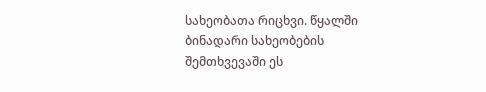სახეობათა რიცხვი. წყალში ბინადარი სახეობების შემთხვევაში ეს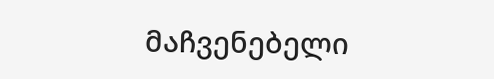მაჩვენებელი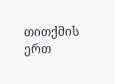თითქმის ერთ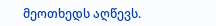მეოთხედს აღწევს.